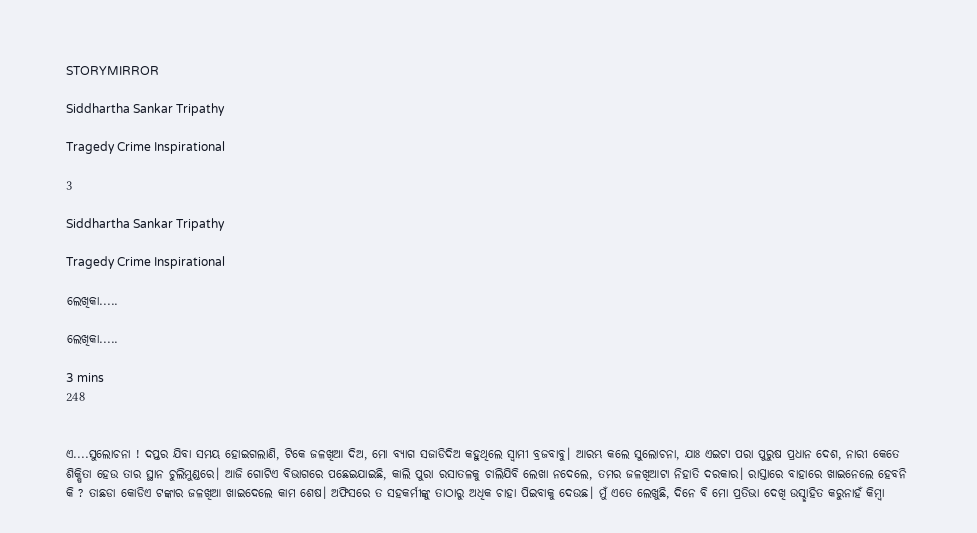STORYMIRROR

Siddhartha Sankar Tripathy

Tragedy Crime Inspirational

3

Siddhartha Sankar Tripathy

Tragedy Crime Inspirational

ଲେଖିକା.....

ଲେଖିକା.....

3 mins
248


ଏ....ସୁଲୋଚନା ! ଦପ୍ତର ଯିବା ସମୟ ହୋଇଗଲାଣି, ଟିକେ ଜଳଖିଆ ଦିଅ, ମୋ ବ୍ୟାଗ ସଜାଡିଦିଅ କହୁଥିଲେ ସ୍ୱାମୀ ବ୍ରଜବାବୁ। ଆରମ୍ଭ କଲେ ସୁଲୋଚନା, ଯାଃ ଏଇଟା ପରା ପୁରୁଷ ପ୍ରଧାନ ଦେଶ, ନାରୀ କେତେ ଶିକ୍ଷିତା ହେଉ ତାର ସ୍ଥାନ ଚୁଲିମୁଣ୍ଡରେ। ଆଜି ଗୋଟିଏ ବିଭାଗରେ ପଛେଇଯାଇଛି, କାଲି ପୁରା ରସାତଳକୁ ଚାଲିଯିବି ଲେଖା ନଦେଲେ, ତମର ଜଳଖିଆଟା ନିହାତି ଦରକାର। ରାସ୍ତାରେ ବାହାରେ ଖାଇନେଲେ ହେବନି କି ? ତାଛଡା କୋଡିଏ ଟଙ୍କାର ଜଳଖିଆ ଖାଇଦେଲେ କାମ ଶେଷ। ଅଫିସରେ ତ ସହକର୍ମୀଙ୍କୁ ତାଠାରୁ ଅଧିକ ଚାହା ପିଇବାକୁ ଦେଉଛ। ମୁଁ ଏତେ ଲେଖୁଛି, ଦିନେ ବି ମୋ ପ୍ରତିଭା ଦେଖି ଉସ୍ଛାହିତ କରୁନାହଁ କିମ୍ୱା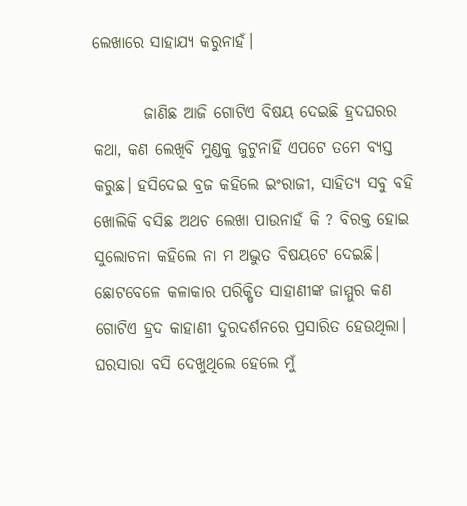ଲେଖାରେ ସାହାଯ୍ଯ କରୁନାହଁ।

        ଜାଣିଛ ଆଜି ଗୋଟିଏ ବିଷୟ ଦେଇଛି ହ୍ରଦଘରର କଥା, କଣ ଲେଖିବି ମୁଣ୍ଡକୁ ଜୁଟୁନାହିଁ ଏପଟେ ତମେ ବ୍ୟସ୍ତ କରୁଛ। ହସିଦେଇ ବ୍ରଜ କହିଲେ ଇଂରାଜୀ, ସାହିତ୍ୟ ସବୁ ବହି ଖୋଲିକି ବସିଛ ଅଥଚ ଲେଖା ପାଉନାହଁ କି ? ବିରକ୍ତ ହୋଇ ସୁଲୋଚନା କହିଲେ ନା ମ ଅଦ୍ଭୁତ ବିଷୟଟେ ଦେଇଛି। ଛୋଟବେଳେ କଳାକାର ପରିକ୍ଷିତ ସାହାଣୀଙ୍କ ଜାମ୍ମୁର କଣ ଗୋଟିଏ ହ୍ରଦ କାହାଣୀ ଦୁରଦର୍ଶନରେ ପ୍ରସାରିତ ହେଉଥିଲା। ଘରସାରା ବସି ଦେଖୁଥିଲେ ହେଲେ ମୁଁ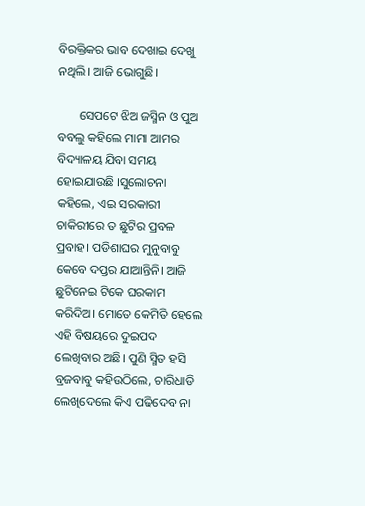ବିରକ୍ତିକର ଭାବ ଦେଖାଇ ଦେଖୁ ନଥିଲି। ଆଜି ଭୋଗୁଛି।

       ସେପଟେ ଝିଅ ଜସ୍ମିନ ଓ ପୁଅ ବବଲୁ କହିଲେ ମାମା ଆମର ବିଦ୍ୟାଳୟ ଯିବା ସମୟ ହୋଇଯାଉଛି ।ସୁଲୋଚନା କହିଲେ, ଏଇ ସରକାରୀ ଚାକିରୀରେ ତ ଛୁଟିର ପ୍ରବଳ ପ୍ରବାହ। ପଡିଶାଘର ମୁନୁବାବୁ କେବେ ଦପ୍ତର ଯାଆନ୍ତିନି। ଆଜି ଛୁଟିନେଇ ଟିକେ ଘରକାମ କରିଦିଅ। ମୋତେ କେମିତି ହେଲେ ଏହି ବିଷୟରେ ଦୁଇପଦ ଲେଖିବାର ଅଛି। ପୁଣି ସ୍ମିତ ହସି ବ୍ରଜବାବୁ କହିଉଠିଲେ, ଚାରିଧାଡି ଲେଖିଦେଲେ କିଏ ପଢିଦେବ ନା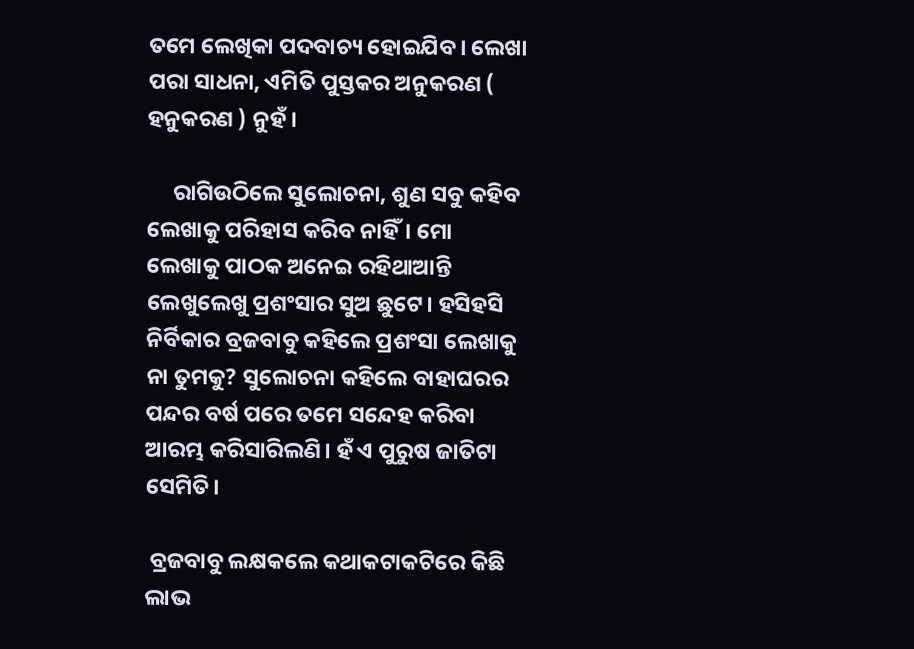ତମେ ଲେଖିକା ପଦବାଚ୍ୟ ହୋଇଯିବ। ଲେଖା ପରା ସାଧନା, ଏମିତି ପୁସ୍ତକର ଅନୁକରଣ ( ହନୁକରଣ ) ନୁହଁ।

     ରାଗିଉଠିଲେ ସୁଲୋଚନା, ଶୁଣ ସବୁ କହିବ ଲେଖାକୁ ପରିହାସ କରିବ ନାହିଁ। ମୋ ଲେଖାକୁ ପାଠକ ଅନେଇ ରହିଥାଆନ୍ତି ଲେଖୁଲେଖୁ ପ୍ରଶଂସାର ସୁଅ ଛୁଟେ। ହସିହସି ନିର୍ବିକାର ବ୍ରଜବାବୁ କହିଲେ ପ୍ରଶଂସା ଲେଖାକୁ ନା ତୁମକୁ? ସୁଲୋଚନା କହିଲେ ବାହାଘରର ପନ୍ଦର ବର୍ଷ ପରେ ତମେ ସନ୍ଦେହ କରିବା ଆରମ୍ଭ କରିସାରିଲଣି। ହଁ ଏ ପୁରୁଷ ଜାତିଟା ସେମିତି।

 ବ୍ରଜବାବୁ ଲକ୍ଷକଲେ କଥାକଟାକଟିରେ କିଛି ଲାଭ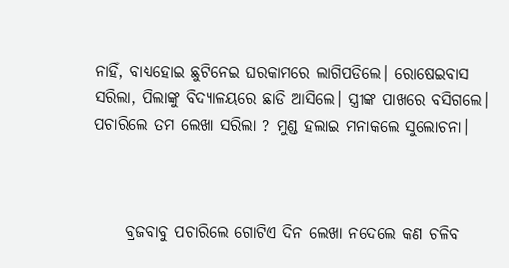ନାହିଁ, ବାଧ୍ୟହୋଇ ଛୁଟିନେଇ ଘରକାମରେ ଲାଗିପଡିଲେ। ରୋଷେଇବାସ ସରିଲା, ପିଲାଙ୍କୁ ବିଦ୍ୟାଳୟରେ ଛାଡି ଆସିଲେ। ସ୍ତ୍ରୀଙ୍କ ପାଖରେ ବସିଗଲେ। ପଚାରିଲେ ତମ ଲେଖା ସରିଲା ? ମୁଣ୍ଡ ହଲାଇ ମନାକଲେ ସୁଲୋଚନା।



     ବ୍ରଜବାବୁ ପଚାରିଲେ ଗୋଟିଏ ଦିନ ଲେଖା ନଦେଲେ କଣ ଚଳିବ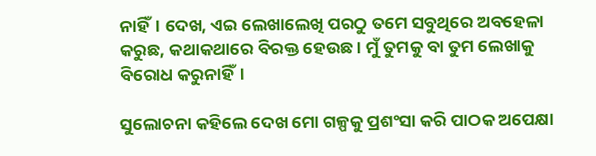ନାହିଁ। ଦେଖ, ଏଇ ଲେଖାଲେଖି ପରଠୁ ତମେ ସବୁଥିରେ ଅବହେଳା କରୁଛ, କଥାକଥାରେ ବିରକ୍ତ ହେଉଛ। ମୁଁ ତୁମକୁ ବା ତୁମ ଲେଖାକୁ ବିରୋଧ କରୁନାହିଁ।

ସୁଲୋଚନା କହିଲେ ଦେଖ ମୋ ଗଳ୍ପକୁ ପ୍ରଶଂସା କରି ପାଠକ ଅପେକ୍ଷା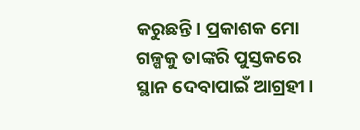କରୁଛନ୍ତି। ପ୍ରକାଶକ ମୋ ଗଳ୍ପକୁ ତାଙ୍କରି ପୁସ୍ତକରେ ସ୍ଥାନ ଦେବାପାଇଁ ଆଗ୍ରହୀ।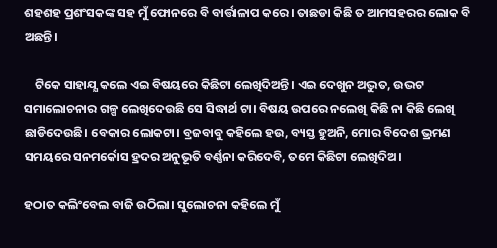ଶହଶହ ପ୍ରଶଂସକଙ୍କ ସହ ମୁଁ ଫୋନରେ ବି ବାର୍ତ୍ତାଳାପ କରେ। ତାଛଡା କିଛି ତ ଆମସହରର ଲୋକ ବି ଅଛନ୍ତି।

    ଟିକେ ସାହାଯ୍ଯ କଲେ ଏଇ ବିଷୟରେ କିଛିଟା ଲେଖିଦିଅନ୍ତି। ଏଇ ଦେଖୁନ ଅଦ୍ଭୁତ, ଉଦ୍ଭଟ ସମାଲୋଚନାର ଗଳ୍ପ ଲେଖିଦେଉଛି ସେ ସିଦ୍ଧାର୍ଥ ଟା। ବିଷୟ ଉପରେ ନଲେଖି କିଛି ନା କିଛି ଲେଖି ଛାଡିଦେଉଛି। ବେକାର ଲୋକଟା। ବ୍ରଜବାବୁ କହିଲେ ହଉ, ବ୍ୟସ୍ତ ହୁଅନି, ମୋର ବିଦେଶ ଭ୍ରମଣ ସମୟରେ ସନମର୍କୋସ ହ୍ରଦର ଅନୁଭୂତି ବର୍ଣ୍ଣନା କରିଦେବି, ତମେ କିଛିଟା ଲେଖିଦିଅ।

ହଠାତ କଲିଂବେଲ ବାଜି ଉଠିଲା। ସୁଲୋଚନା କହିଲେ ମୁଁ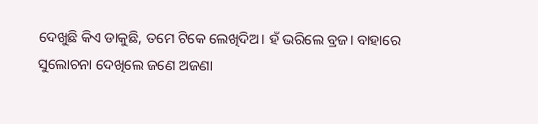ଦେଖୁଛି କିଏ ଡାକୁଛି, ତମେ ଟିକେ ଲେଖିଦିଅ। ହଁ ଭରିଲେ ବ୍ରଜ। ବାହାରେ ସୁଲୋଚନା ଦେଖିଲେ ଜଣେ ଅଜଣା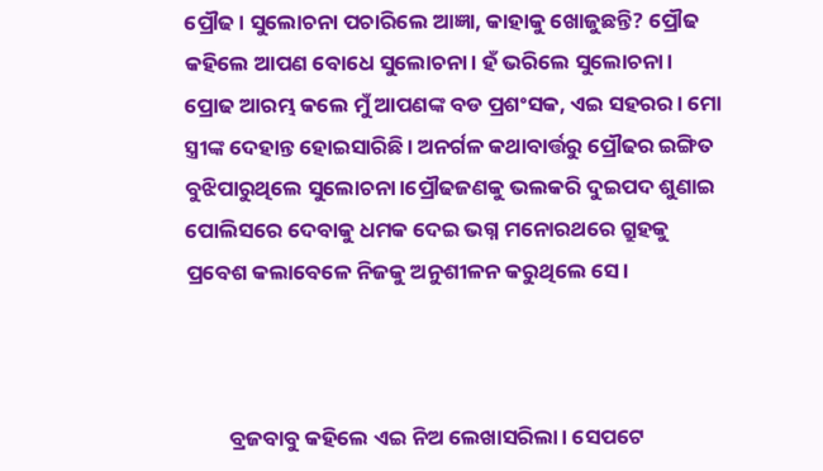ପ୍ରୌଢ। ସୁଲୋଚନା ପଚାରିଲେ ଆଜ୍ଞା, କାହାକୁ ଖୋଜୁଛନ୍ତି? ପ୍ରୌଢ କହିଲେ ଆପଣ ବୋଧେ ସୁଲୋଚନା। ହଁ ଭରିଲେ ସୁଲୋଚନା। ପ୍ରୋଢ ଆରମ୍ଭ କଲେ ମୁଁ ଆପଣଙ୍କ ବଡ ପ୍ରଶଂସକ, ଏଇ ସହରର। ମୋ ସ୍ତ୍ରୀଙ୍କ ଦେହାନ୍ତ ହୋଇସାରିଛି। ଅନର୍ଗଳ କଥାବାର୍ତ୍ତରୁ ପ୍ରୌଢର ଇଙ୍ଗିତ ବୁଝିପାରୁଥିଲେ ସୁଲୋଚନା।ପ୍ରୌଢଜଣକୁ ଭଲକରି ଦୁଇପଦ ଶୁଣାଇ ପୋଲିସରେ ଦେବାକୁ ଧମକ ଦେଇ ଭଗ୍ନ ମନୋରଥରେ ଗ୍ରୁହକୁ ପ୍ରବେଶ କଲାବେଳେ ନିଜକୁ ଅନୁଶୀଳନ କରୁଥିଲେ ସେ।



         ବ୍ରଜବାବୁ କହିଲେ ଏଇ ନିଅ ଲେଖାସରିଲା। ସେପଟେ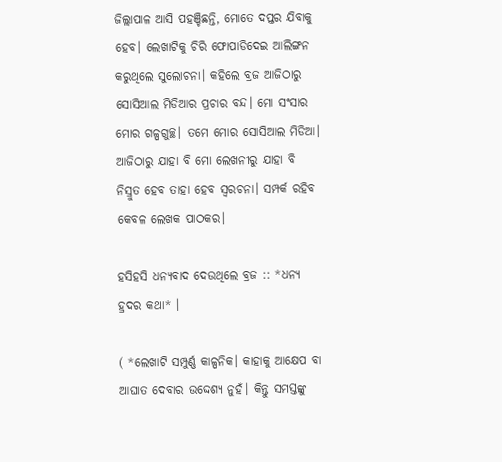ଜିଲ୍ଲାପାଳ ଆସି ପହଞ୍ଚିଛନ୍ତି, ମୋତେ ଦପ୍ତର ଯିବାକୁ ହେବ। ଲେଖାଟିକୁ ଚିରି ଫୋପାଡିଦେଇ ଆଲିଙ୍ଗନ କରୁଥିଲେ ସୁଲୋଚନା। କହିଲେ ବ୍ରଜ ଆଜିଠାରୁ ସୋସିଆଲ ମିଡିଆର ପ୍ରଚାର ବନ୍ଦ। ମୋ ସଂସାର ମୋର ଗଳ୍ପଗୁଚ୍ଛ। ତମେ ମୋର ସୋସିଆଲ ମିଡିଆ। ଆଜିଠାରୁ ଯାହା ବି ମୋ ଲେଖନୀରୁ ଯାହା ବି ନିସ୍ରୁତ ହେବ ତାହା ହେବ ସ୍ୱରଚନା। ସମ୍ପର୍କ ରହିବ କେବଳ ଲେଖକ ପାଠକର।

ହସିହସି ଧନ୍ୟବାଦ ଦେଉଥିଲେ ବ୍ରଜ :: *ଧନ୍ୟ ହ୍ରଦର କଥା* ।

( *ଲେଖାଟି ସମ୍ପୁର୍ଣ୍ଣ କାଳ୍ପନିକ। କାହାକୁ ଆକ୍ଷେପ ବା ଆଘାତ ଦେବାର ଉଦ୍ଦେଶ୍ଯ ନୁହଁ। କିନ୍ତୁ ସମସ୍ତଙ୍କୁ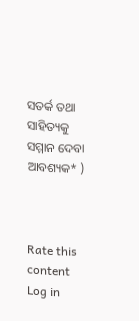ସତର୍କ ତଥା ସାହିତ୍ୟକୁ ସମ୍ମାନ ଦେବା ଆବଶ୍ୟକ* )



Rate this content
Log in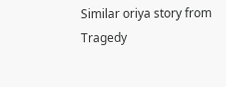Similar oriya story from Tragedy